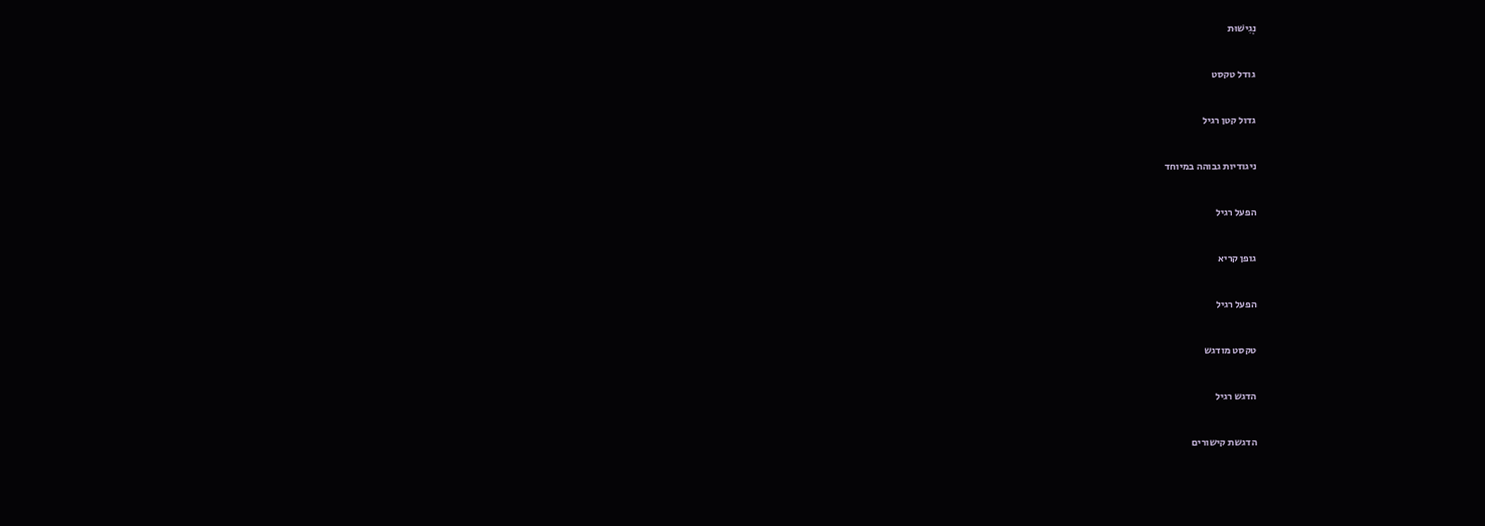נְגִישׁוּת

גודל טקסט

גדול קטן רגיל

ניגודיות גבוהה במיוחד

הפעל רגיל

גופן קריא

הפעל רגיל

טקסט מודגש

הדגש רגיל

הדגשת קישורים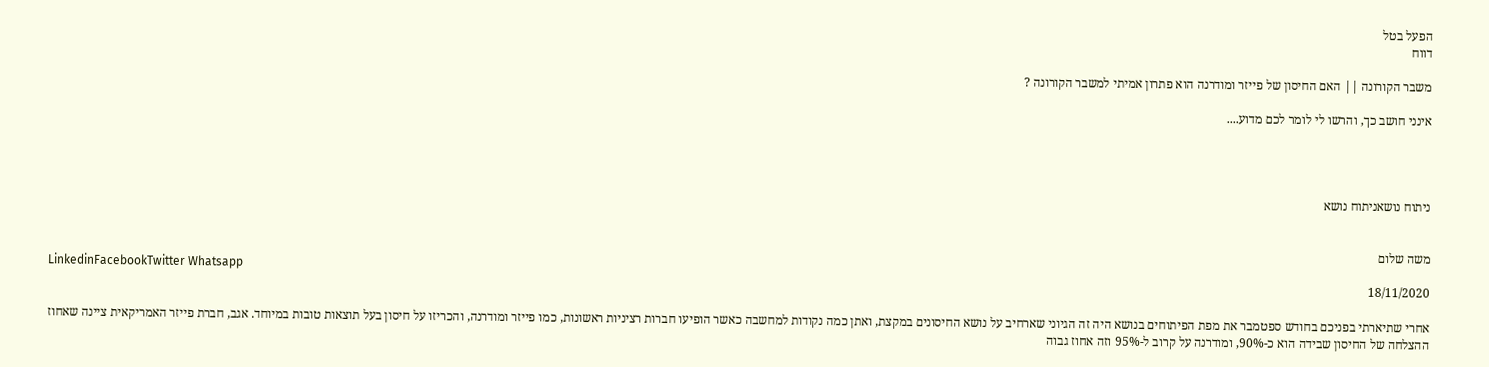הפעל בטל
דווח

משבר הקורונה || האם החיסון של פייזר ומודרנה הוא פתרון אמיתי למשבר הקורונה ?

אינני חושב כך, והרשו לי לומר לכם מדוע....




ניתוח נושאניתוח נושא


משה שלום
LinkedinFacebookTwitter Whatsapp
18/11/2020

אחרי שתיארתי בפניכם בחודש ספטמבר את מפת הפיתוחים בנושא היה זה הגיוני שארחיב על נושא החיסונים במקצת, ואתן כמה נקודות למחשבה כאשר הופיעו חברות רציניות ראשונות, כמו פייזר ומודרנה, והכריזו על חיסון בעל תוצאות טובות במיוחד. אגב, חברת פייזר האמריקאית ציינה שאחוז ההצלחה של החיסון שבידה הוא כ-90%, ומודרנה על קרוב ל-95% וזה אחוז גבוה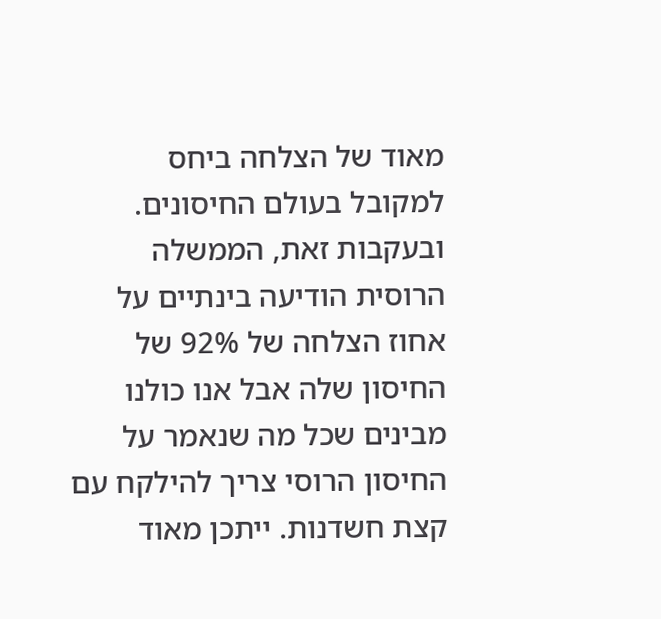מאוד של הצלחה ביחס למקובל בעולם החיסונים. ובעקבות זאת, הממשלה הרוסית הודיעה בינתיים על אחוז הצלחה של 92% של החיסון שלה אבל אנו כולנו מבינים שכל מה שנאמר על החיסון הרוסי צריך להילקח עם קצת חשדנות. ייתכן מאוד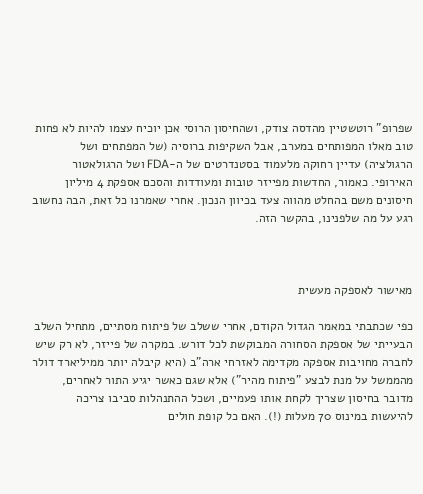שפרופ" רוטשטיין מהדסה צודק, ושהחיסון הרוסי אכן יוכיח עצמו להיות לא פחות טוב מאלו המפותחים במערב, אבל השקיפות ברוסיה (של המפתחים ושל הרגולציה) עדיין רחוקה מלעמוד בסטנדרטים של ה-FDA ושל הרגולאטור האירופי. כאמור, החדשות מפייזר טובות ומעודדות והסכם אספקת 4 מיליון חיסונים משם בהחלט מהווה צעד בכיוון הנכון. אחרי שאמרנו כל זאת, הבה נחשוב רגע על מה שלפנינו, בהקשר הזה.



מאישור לאספקה מעשית

כפי שכתבתי במאמר הגדול הקודם, אחרי ששלב של פיתוח מסתיים, מתחיל השלב הבעייתי של אספקת הסחורה המבוקשת לכל דורש. במקרה של פייזר, לא רק שיש לחברה מחויבות אספקה מקדימה לאזרחי ארה"ב (היא קיבלה יותר ממיליארד דולר מהממשל על מנת לבצע "פיתוח מהיר") אלא שגם כאשר יגיע התור לאחרים, מדובר בחיסון שצריך לקחת אותו פעמיים, ושכל ההתנהלות סביבו צריכה להיעשות במינוס 70 מעלות (!). האם כל קופת חולים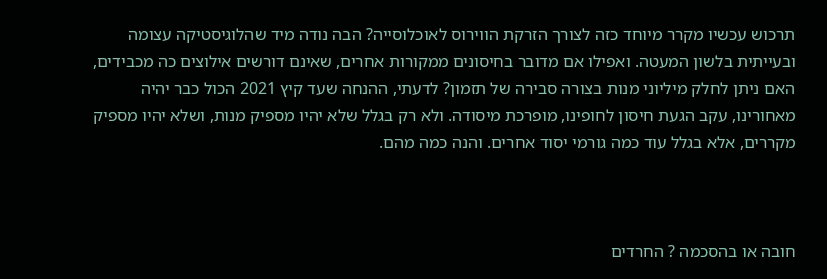תרכוש עכשיו מקרר מיוחד כזה לצורך הזרקת הווירוס לאוכלוסייה? הבה נודה מיד שהלוגיסטיקה עצומה ובעייתית בלשון המעטה. ואפילו אם מדובר בחיסונים ממקורות אחרים, שאינם דורשים אילוצים כה מכבידים, האם ניתן לחלק מיליוני מנות בצורה סבירה של תזמון? לדעתי, ההנחה שעד קיץ 2021 הכול כבר יהיה מאחורינו, עקב הגעת חיסון לחופינו, מופרכת מיסודה. ולא רק בגלל שלא יהיו מספיק מנות, ושלא יהיו מספיק מקררים, אלא בגלל עוד כמה גורמי יסוד אחרים. והנה כמה מהם.



חובה או בהסכמה ? החרדים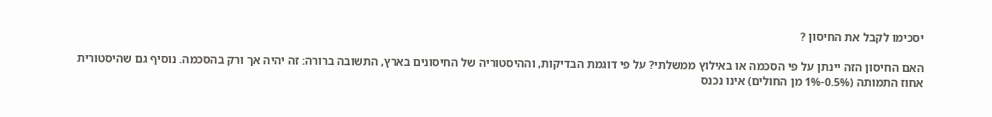יסכימו לקבל את החיסון ?

האם החיסון הזה יינתן על פי הסכמה או באילוץ ממשלתי? על פי דוגמת הבדיקות, וההיסטוריה של החיסונים בארץ, התשובה ברורה: זה יהיה אך ורק בהסכמה. נוסיף גם שהיסטורית אחוז התמותה (0.5%-1% מן החולים) אינו נכנס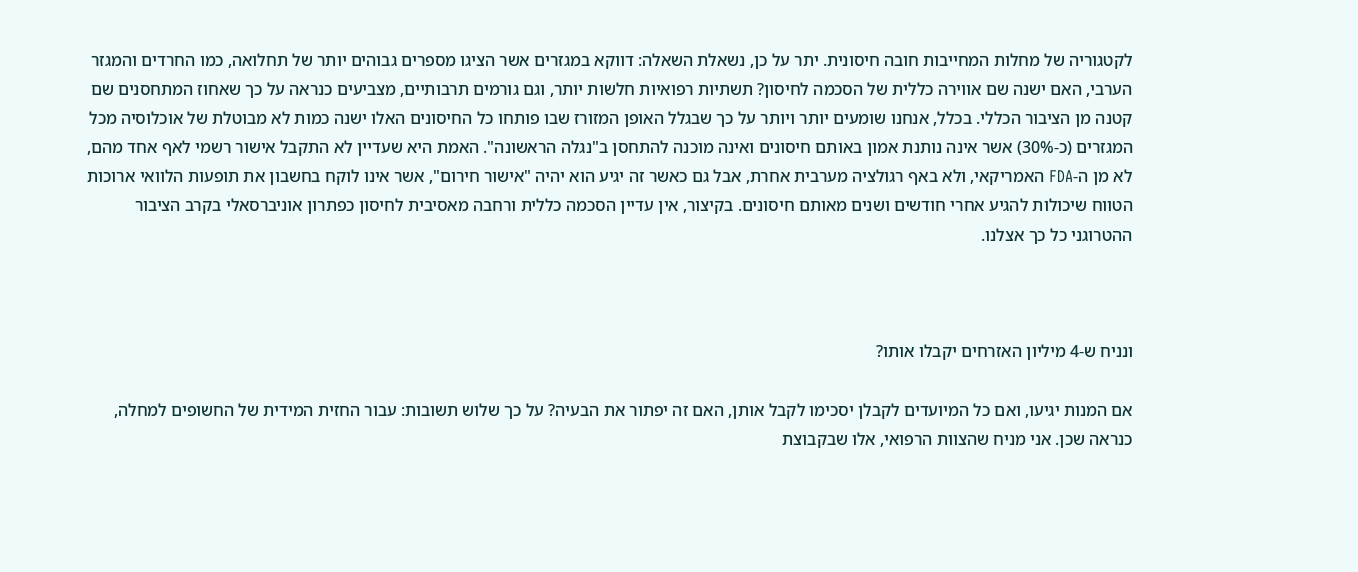לקטגוריה של מחלות המחייבות חובה חיסונית. יתר על כן, נשאלת השאלה: דווקא במגזרים אשר הציגו מספרים גבוהים יותר של תחלואה, כמו החרדים והמגזר הערבי, האם ישנה שם אווירה כללית של הסכמה לחיסון? תשתיות רפואיות חלשות יותר, וגם גורמים תרבותיים, מצביעים כנראה על כך שאחוז המתחסנים שם קטנה מן הציבור הכללי. בכלל, אנחנו שומעים יותר ויותר על כך שבגלל האופן המזורז שבו פותחו כל החיסונים האלו ישנה כמות לא מבוטלת של אוכלוסיה מכל המגזרים (כ-30%) אשר אינה נותנת אמון באותם חיסונים ואינה מוכנה להתחסן ב"נגלה הראשונה". האמת היא שעדיין לא התקבל אישור רשמי לאף אחד מהם, לא מן ה-FDA האמריקאי, ולא באף רגולציה מערבית אחרת, אבל גם כאשר זה יגיע הוא יהיה "אישור חירום", אשר אינו לוקח בחשבון את תופעות הלוואי ארוכות הטווח שיכולות להגיע אחרי חודשים ושנים מאותם חיסונים. בקיצור, אין עדיין הסכמה כללית ורחבה מאסיבית לחיסון כפתרון אוניברסאלי בקרב הציבור ההטרוגני כל כך אצלנו.



ונניח ש-4 מיליון האזרחים יקבלו אותו?

אם המנות יגיעו, ואם כל המיועדים לקבלן יסכימו לקבל אותן, האם זה יפתור את הבעיה? על כך שלוש תשובות: עבור החזית המידית של החשופים למחלה, כנראה שכן. אני מניח שהצוות הרפואי, אלו שבקבוצת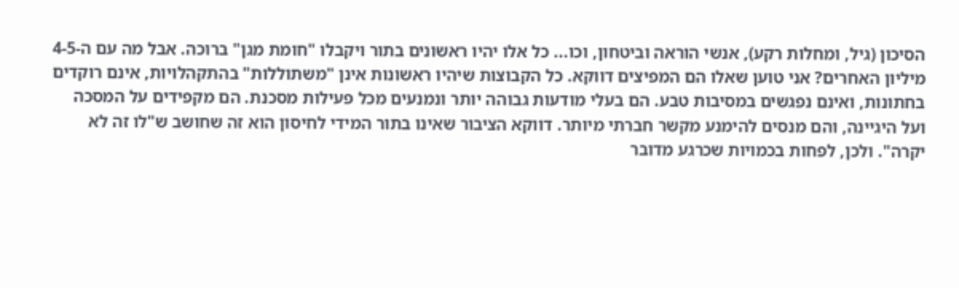הסיכון (גיל, ומחלות רקע), אנשי הוראה וביטחון, וכו... כל אלו יהיו ראשונים בתור ויקבלו "חומת מגן" ברוכה. אבל מה עם ה-4-5 מיליון האחרים? אני טוען שאלו הם המפיצים דווקא. כל הקבוצות שיהיו ראשונות אינן "משתוללות" בהתקהלויות, אינם רוקדים בחתונות, ואינם נפגשים במסיבות טבע. הם בעלי מודעות גבוהה יותר ונמנעים מכל פעילות מסכנת. הם מקפידים על המסכה ועל היגיינה, והם מנסים להימנע מקשר חברתי מיותר. דווקא הציבור שאינו בתור המידי לחיסון הוא זה שחושב ש"לו זה לא יקרה". ולכן, לפחות בכמויות שכרגע מדובר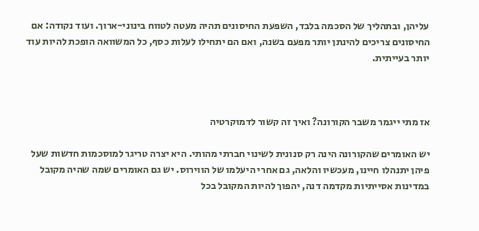עליהן, ובתהליך של הסכמה בלבד, השפעת החיסונים תהיה מעטה לטווח בינוני-ארוך. ועוד נקודה: אם החיסונים צריכים להינתן יותר מפעם בשנה, ואם הם יתחילו לעלות כסף, כל המשוואה הופכת להיות עוד יותר בעייתית.



אז מתי ייגמר משבר הקורונה? ואיך זה קשור לדמוקרטיה

יש האומרים שהקורונה הינה רק סנונית לשינוי חברתי מהותי. היא יצרה טריגר למוסכמות חדשות שעל פיהן יתנהלו חיינו, מעכשיו והלאה, גם אחרי היעלמו של הווירוס. יש גם האומרים שמה שהיה מקובל במדינות אסייתיות מקדמה דנה, יהפוך להיות המקובל בכל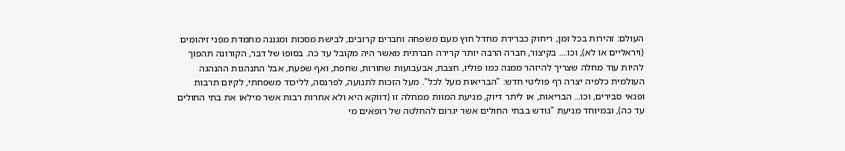העולם: זהירות בכל זמן, ריחוק כברירת מחדל חוץ מעם משפחה וחברים קרובים, לבישת מסכות ומגננה מתמדת מפני זיהומים (ויראליים או לא), וכו.... בקיצור, חברה הרבה יותר קרירה חברתית מאשר היה מקובל עד כה. בסופו של דבר, הקורונה תהפוך להיות עוד מחלה שצריך להיזהר ממנה כמו פוליו, חצבת, אבעבועות שחורות, שחפת, ואף שפעת, אבל התנהגות ההנהגה העולמית כלפיה יצרה רף פוליטי חדש: "הבריאות מעל לכל". מעל הזכות לתנועה, לפרנסה, לליכוד משפחתי, לקיום תרבות ופנאי סבירים, וכו... הבריאות, או ליתר דיוק, מניעת המוות ממחלה זו (דווקא היא ולא אחרות רבות אשר מילאו את בתי החולים עד כה), ובמיוחד מניעת "גודש בבתי החולים אשר יגרום להחלטה של רופאים מי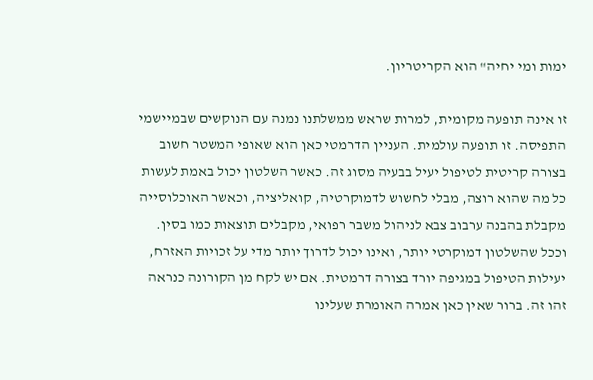ימות ומי יחיה" הוא הקריטריון.

זו אינה תופעה מקומית, למרות שראש ממשלתנו נמנה עם הנוקשים שבמיישמי התפיסה. זו תופעה עולמית. העניין הדרמטי כאן הוא שאופי המשטר חשוב בצורה קריטית לטיפול יעיל בבעיה מסוג זה. כאשר השלטון יכול באמת לעשות כל מה שהוא רוצה, מבלי לחשוש לדמוקרטיה, קואליציה, וכאשר האוכלוסייה מקבלת בהבנה ערבוב צבא לניהול משבר רפואי, מקבלים תוצאות כמו בסין. וככל שהשלטון דמוקרטי יותר, ואינו יכול לדרוך יותר מדי על זכויות האזרח, יעילות הטיפול במגיפה יורד בצורה דרמטית. אם יש לקח מן הקורונה כנראה זהו זה. ברור שאין כאן אמרה האומרת שעלינו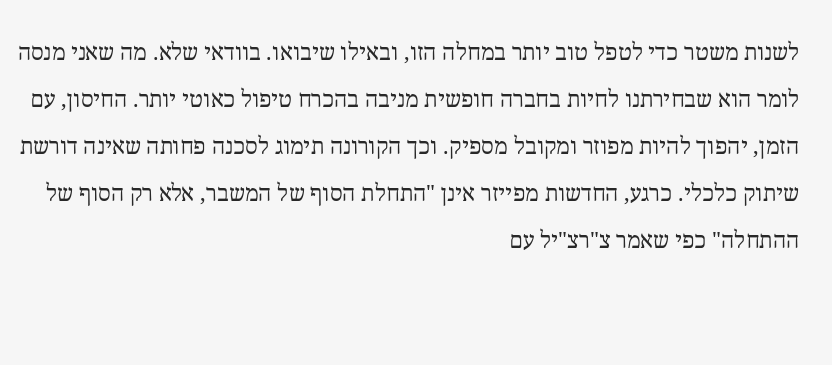לשנות משטר כדי לטפל טוב יותר במחלה הזו, ובאילו שיבואו. בוודאי שלא. מה שאני מנסה לומר הוא שבחירתנו לחיות בחברה חופשית מניבה בהכרח טיפול כאוטי יותר. החיסון, עם הזמן, יהפוך להיות מפוזר ומקובל מספיק. וכך הקורונה תימוג לסכנה פחותה שאינה דורשת שיתוק כלכלי. כרגע, החדשות מפייזר אינן "התחלת הסוף של המשבר, אלא רק הסוף של ההתחלה" כפי שאמר צ"רצ"יל עם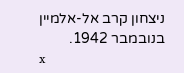ניצחון קרב אל-אלמיין בנובמבר 1942.
x